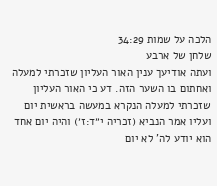הלכה על שמות 34:29
שלחן של ארבע
ועתה אודיעך ענין האור העליון שזכרתי למעלה ואחתום בו השער הזה. דע כי האור העליון שזכרתי למעלה הנקרא במעשה בראשית יום ועליו אמר הנביא (זכריה י״ד:ז׳) והיה יום אחד הוא יודע לה' לא יום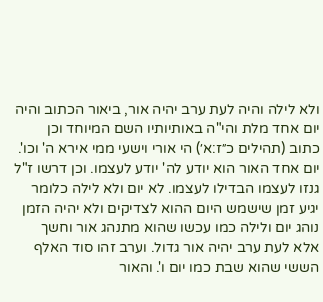ולא לילה והיה לעת ערב יהיה אור, ביאור הכתוב והיה יום אחד מלת והי"ה באותיותיו השם המיוחד וכן כתוב (תהילים כ״ז:א׳) הי אורי וישעי ממי אירא ה' וכו'. יום אחד האור הוא יודע לה' יודע לעצמו. וכן דרשו ז"ל גנזו לעצמו הבדילו לעצמו. לא יום ולא לילה כלומר יגיע זמן שישמש היום ההוא לצדיקים ולא יהיה הזמן נוהג יום ולילה כמו עכשו שהוא מתנהג אור וחשך אלא לעת ערב יהיה אור גדול. וערב זהו סוד האלף הששי שהוא שבת כמו יום ו'. והאור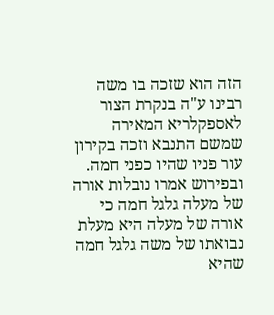הזה הוא שזכה בו משה רבינו ע"ה בנקרת הצור לאספקלריא המאירה שמשם התנבא וזכה בקירון עור פניו שהיו כפני חמה. ובפירוש אמרו נובלות אורה של מעלה גלגל חמה כי אורה של מעלה היא מעלת נבואתו של משה גלגל חמה שהיא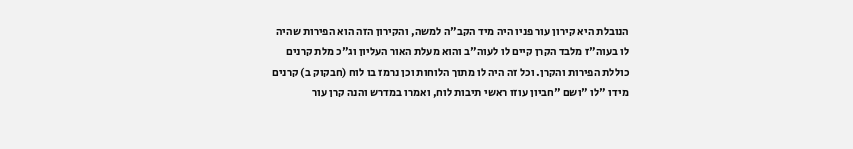הנובלת היא קירון עור פניו היה מיד הקב"ה למשה, והקירון הזה הוא הפירות שהיה לו בעוה"ז מלבד הקרן קיים לו לעוה"ב והוא מעלת האור העליון וג"כ מלת קרנים כוללת הפירות והקרן. וכל זה היה לו מתוך הלוחות וכן נרמז בו לוח (חבקוק ב) קרנים מידו "לו "ושם "חביון עוזו ראשי תיבות לוח, ואמרו במדרש והנה קרן עור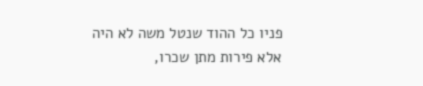פניו כל ההוד שנטל משה לא היה אלא פירות מתן שכרו,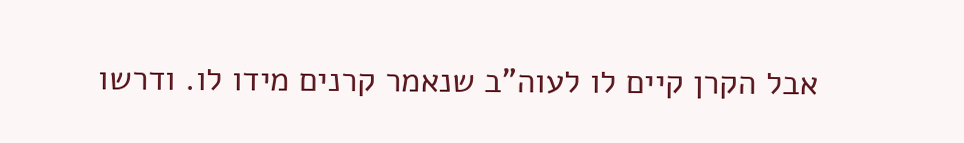אבל הקרן קיים לו לעוה"ב שנאמר קרנים מידו לו. ודרשו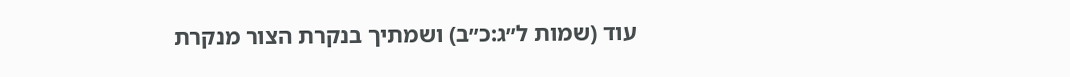עוד (שמות ל״ג:כ״ב) ושמתיך בנקרת הצור מנקרת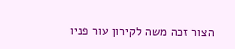הצור זכה משה לקירון עור פניו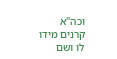וכה"א קרנים מידו לו ושם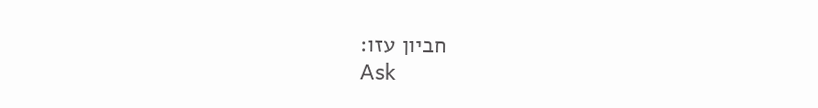חביון עזו:
Ask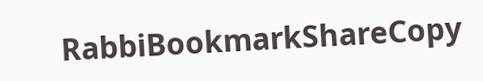RabbiBookmarkShareCopy